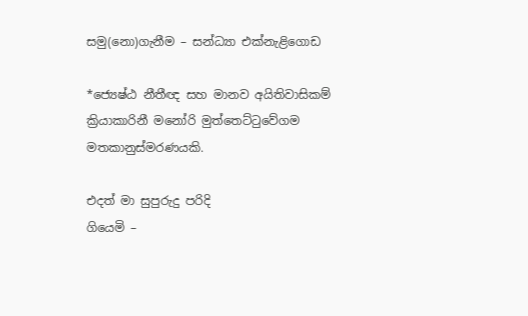සමු(නො)ගැනීම – සන්ධ්‍යා එක්නැළිගොඩ

*ජ්‍යෙෂ්ඨ නීතීඥ සහ මානව අයිතිවාසිකම් ක්‍රියාකාරිනී මනෝරි මුත්තෙට්ටුවේගම මතකානුස්මරණයකි.

එදත් මා සුපුරුදු පරිදි
ගියෙමි –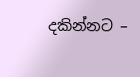දකින්නට –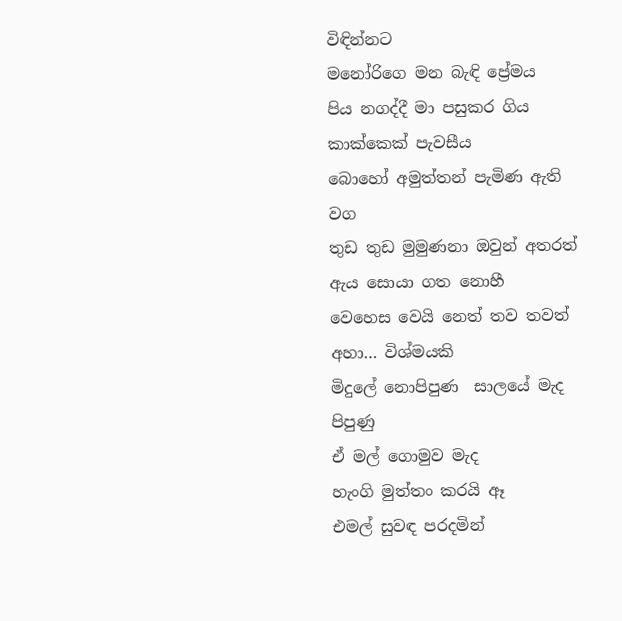විඳින්නට
මනෝරිගෙ මන බැඳි ප්‍රේමය
පිය නගද්දී මා පසුකර ගිය
කාක්කෙක් පැවසීය
බොහෝ අමුත්තන් පැමිණ ඇති
වග
තුඩ තුඩ මුමුණනා ඔවුන් අතරත්
ඇය සොයා ගත නොහී
වෙහෙස වෙයි නෙත් තව තවත්
අහා… විශ්මයකි
මිදුලේ නොපිපුණ  සාලයේ මැද
පිපුණු
ඒ මල් ගොමුව මැද
හැංගි මුත්තං කරයි ඈ
එමල් සුවඳ පරදමින්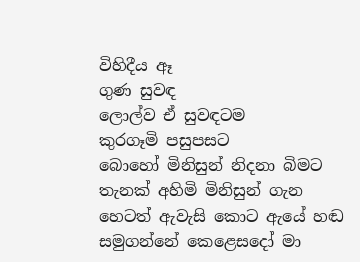විහිදීය ඈ
ගුණ සුවඳ
ලොල්ව ඒ සුවඳටම
කුරගෑමි පසුපසට
බොහෝ මිනිසුන් නිදනා බිමට
තැනක් අහිමි මිනිසුන් ගැන
හෙටත් ඇවැසි කොට ඇයේ හඬ
සමුගන්නේ කෙළෙසදෝ මා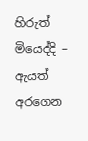හිරුත් මියෙද්දි – ඇයත් අරගෙන